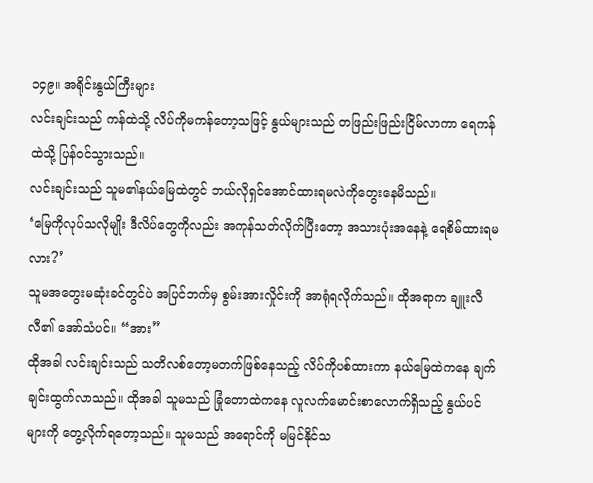၁၄၉။ အရိုင်းနွယ်ကြီးများ
လင်းချင်းသည် ကန်ထဲသို့ လိပ်ကိုမကန်တော့သဖြင့် နွယ်များသည် တဖြည်းဖြည်းငြိမ်လာကာ ရေကန်ထဲသို့ ပြန်ဝင်သွားသည်။
လင်းချင်းသည် သူမ၏နယ်မြေထဲတွင် ဘယ်လိုရှင်အောင်ထားရမလဲကိုတွေးနေမိသည်။
‘မြေကိုလုပ်သလိုမျိုး ဒီလိပ်တွေကိုလည်း အကုန်သတ်လိုက်ပြီးတော့ အသားပုံးအနေနဲ့ ရေစိမ်ထားရမလား?’
သူမအတွေးမဆုံးခင်တွင်ပဲ အပြင်ဘက်မှ စွမ်းအားလှိုင်းကို အာရုံရလိုက်သည်။ ထိုအရာက ချူးလီလီ၏ အော်သံပင်။ “အား”
ထိုအခါ လင်းချင်းသည် သတိလစ်တော့မတက်ဖြစ်နေသည့် လိပ်ကိုပစ်ထားကာ နယ်မြေထဲကနေ ချက်ချင်းထွက်လာသည်။ ထိုအခါ သူမသည် ခြုံတောထဲကနေ လူလက်မောင်းစာလောက်ရှိသည့် နွယ်ပင်များကို တွေ့လိုက်ရတော့သည်။ သူမသည် အရောင်ကို မမြင်နိုင်သ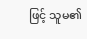ဖြင့် သူမ၏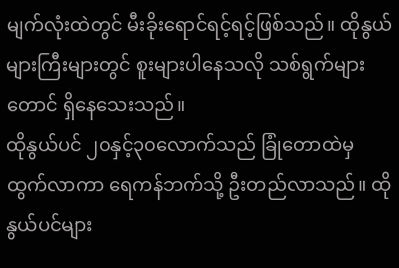မျက်လုံးထဲတွင် မီးခိုးရောင်ရင့်ရင့်ဖြစ်သည်။ ထိုနွယ်များကြီးများတွင် စူးများပါနေသလို သစ်ရွက်များတောင် ရှိနေသေးသည်။
ထိုနွယ်ပင် ၂၀နှင့်၃၀လောက်သည် ခြုံတောထဲမှ ထွက်လာကာ ရေကန်ဘက်သို့ ဦးတည်လာသည်။ ထိုနွယ်ပင်များ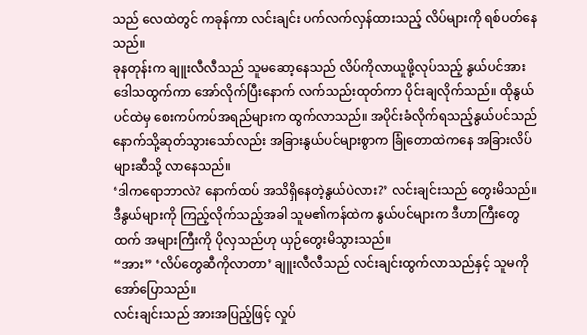သည် လေထဲတွင် ကခုန်ကာ လင်းချင်း ပက်လက်လှန်ထားသည့် လိပ်များကို ရစ်ပတ်နေသည်။
ခုနတုန်းက ချူးလီလီသည် သူမဆော့နေသည် လိပ်ကိုလာယူဖို့လုပ်သည့် နွယ်ပင်အား ဒေါသထွက်ကာ အော်လိုက်ပြီးနောက် လက်သည်းထုတ်ကာ ပိုင်းချလိုက်သည်။ ထိုနွယ်ပင်ထဲမှ စေးကပ်ကပ်အရည်များက ထွက်လာသည်။ အပိုင်းခံလိုက်ရသည့်နွယ်ပင်သည် နောက်သို့ဆုတ်သွားသော်လည်း အခြားနွယ်ပင်များစွာက ခြုံတောထဲကနေ အခြားလိပ်များဆီသို့ လာနေသည်။
‘ဒါကရောဘာလဲ? နောက်ထပ် အသိရှိနေတဲ့နွယ်ပဲလား?’ လင်းချင်းသည် တွေးမိသည်။ ဒီနွယ်များကို ကြည့်လိုက်သည့်အခါ သူမ၏ကန်ထဲက နွယ်ပင်များက ဒီဟာကြီးတွေထက် အများကြီးကို ပိုလှသည်ဟု ယှဉ်တွေးမိသွားသည်။
“အား” ‘လိပ်တွေဆီကိုလာတာ’ ချူးလီလီသည် လင်းချင်းထွက်လာသည်နှင့် သူမကို အော်ပြောသည်။
လင်းချင်းသည် အားအပြည့်ဖြင့် လှုပ်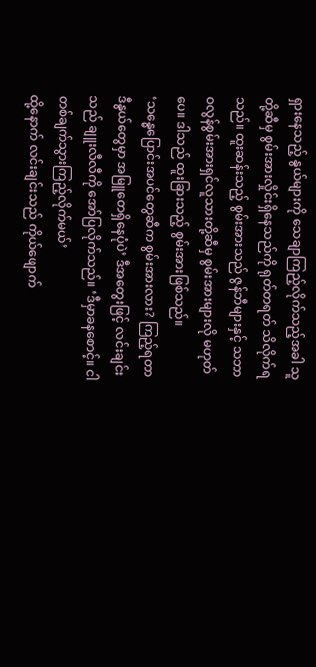ရှားနေသည့် နွယ်များကို သေချာကြည့်လိုက်သည့်အခါ သူတို့ဆီမှ စွမ်းအားလှိုင်းရှိနေသည်ကို ရုတ်တရတ် သိလိုက်ရသည်။ ထူးဆန်းသည့် စွမ်းအားသည် ဇွန်ဘီများနှင့် သဘာဝလွန်စွမ်းအားရှင်လူသားတို့ဆီမှ စွမ်းအားများလို မဟုတ်ပေ။ ဒါသည် ထူးခြားသည့် စွမ်းအားဖြစ်သည်။
‘သန္ဓေပြောင်းအပင်တွေဆီက စွမ်းအားလား? ကြည့်ရတာ ဒီနွယ်တွေမှာ အမြူတေရှိနေပုံပဲ’ ဒီအတွေးဖြင့် လင်းချင်းသည် ချူးလီလီကို အော်ပြလိုက်သည်။ ‘ဒီမှာခနစောင့်။ ငါတစ်ချက်သွားကြည့်လိုက်မယ်’
ထို့နောက် လင်းချင်းသည် ကိုယ်ဖျောက်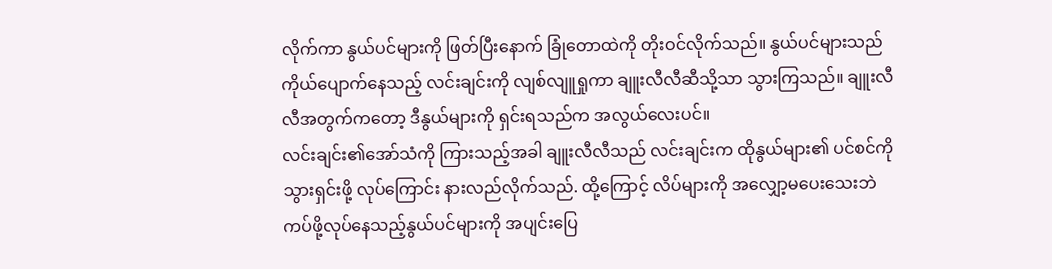လိုက်ကာ နွယ်ပင်များကို ဖြတ်ပြီးနောက် ခြုံတောထဲကို တိုးဝင်လိုက်သည်။ နွယ်ပင်များသည် ကိုယ်ပျောက်နေသည့် လင်းချင်းကို လျစ်လျူရှုကာ ချူးလီလီဆီသို့သာ သွားကြသည်။ ချူးလီလီအတွက်ကတော့ ဒီနွယ်များကို ရှင်းရသည်က အလွယ်လေးပင်။
လင်းချင်း၏အော်သံကို ကြားသည့်အခါ ချူးလီလီသည် လင်းချင်းက ထိုနွယ်များ၏ ပင်စင်ကို သွားရှင်းဖို့ လုပ်ကြောင်း နားလည်လိုက်သည်. ထို့ကြောင့် လိပ်များကို အလျှော့မပေးသေးဘဲ ကပ်ဖို့လုပ်နေသည့်နွယ်ပင်များကို အပျင်းပြေ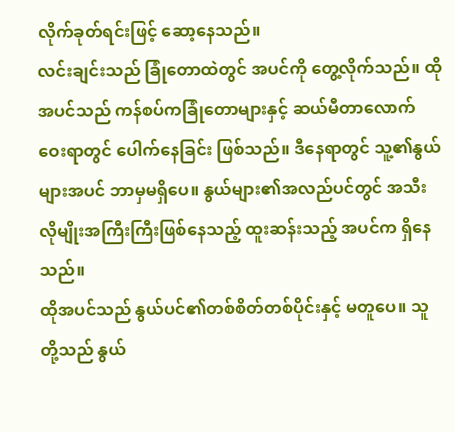လိုက်ခုတ်ရင်းဖြင့် ဆော့နေသည်။
လင်းချင်းသည် ခြုံတောထဲတွင် အပင်ကို တွေ့လိုက်သည်။ ထိုအပင်သည် ကန်စပ်ကခြုံတောများနှင့် ဆယ်မီတာလောက် ဝေးရာတွင် ပေါက်နေခြင်း ဖြစ်သည်။ ဒီနေရာတွင် သူ့၏နွယ်များအပင် ဘာမှမရှိပေ။ နွယ်များ၏အလည်ပင်တွင် အသီးလိုမျိုးအကြီးကြီးဖြစ်နေသည့် ထူးဆန်းသည့် အပင်က ရှိနေသည်။
ထိုအပင်သည် နွယ်ပင်၏တစ်စိတ်တစ်ပိုင်းနှင့် မတူပေ။ သူတို့သည် နွယ်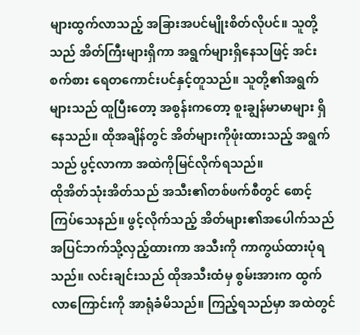များထွက်လာသည့် အခြားအပင်မျိုးစိတ်လိုပင်။ သူတို့သည် အိတ်ကြီးများရှိကာ အရွက်များရှိနေသဖြင့် အင်းစက်စား ရေတကောင်းပင်နှင့်တူသည်။ သူတို့၏အရွက်များသည် ထူပြီးတော့ အစွန်းကတော့ စူးချွန်မာမာများ ရှိနေသည်။ ထိုအချိန်တွင် အိတ်များကိုဖုံးထားသည့် အရွက်သည် ပွင့်လာကာ အထဲကိုမြင်လိုက်ရသည်။
ထိုအိတ်သုံးအိတ်သည် အသီး၏တစ်ဖက်စီတွင် စောင့်ကြပ်သေနည်။ ဖွင့်လိုက်သည့် အိတ်များ၏အပေါက်သည် အပြင်ဘက်သို့လှည့်ထားကာ အသီးကို ကာကွယ်ထားပုံရသည်။ လင်းချင်းသည် ထိုအသီးထံမှ စွမ်းအားက ထွက်လာကြောင်းကို အာရုံခံမိသည်။ ကြည့်ရသည်မှာ အထဲတွင်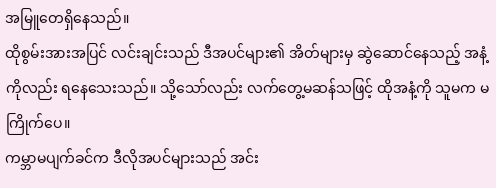အမြူတေရှိနေသည်။
ထိုစွမ်းအားအပြင် လင်းချင်းသည် ဒီအပင်များ၏ အိတ်များမှ ဆွဲဆောင်နေသည့် အနံ့ကိုလည်း ရနေသေးသည်။ သို့သော်လည်း လက်တွေ့မဆန်သဖြင့် ထိုအနံ့ကို သူမက မကြိုက်ပေ။
ကမ္ဘာမပျက်ခင်က ဒီလိုအပင်များသည် အင်း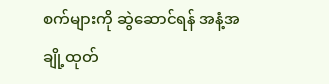စက်များကို ဆွဲဆောင်ရန် အနံ့အချို့ထုတ်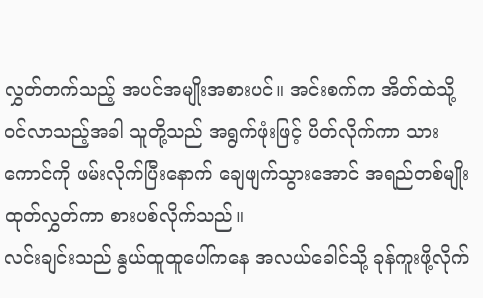လွှတ်တက်သည့် အပင်အမျိုးအစားပင်။ အင်းစက်က အိတ်ထဲသို့ ဝင်လာသည့်အခါ သူတို့သည် အရွက်ဖုံးဖြင့် ပိတ်လိုက်ကာ သားကောင်ကို ဖမ်းလိုက်ပြီးနောက် ချေဖျက်သွားအောင် အရည်တစ်မျိုးထုတ်လွှတ်ကာ စားပစ်လိုက်သည်။
လင်းချင်းသည် နွယ်ထူထူပေါ်ကနေ အလယ်ခေါင်သို့ ခုန်ကူးဖို့လိုက်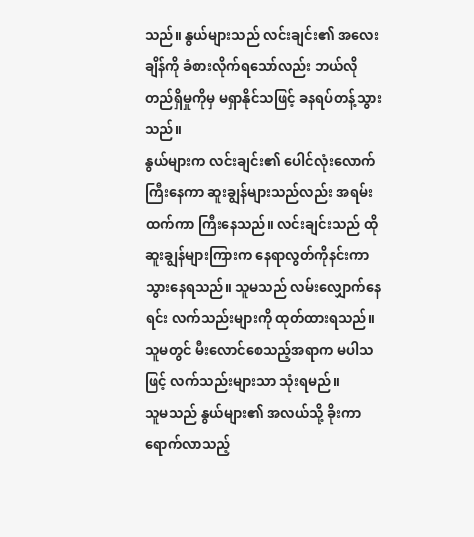သည်။ နွယ်များသည် လင်းချင်း၏ အလေးချိန်ကို ခံစားလိုက်ရသော်လည်း ဘယ်လိုတည်ရှိမှုကိုမှ မရှာနိုင်သဖြင့် ခနရပ်တန့်သွားသည်။
နွယ်များက လင်းချင်း၏ ပေါင်လုံးလောက်ကြီးနေကာ ဆူးချွန်များသည်လည်း အရမ်းထက်ကာ ကြီးနေသည်။ လင်းချင်းသည် ထိုဆူးချွန်များကြားက နေရာလွတ်ကိုနင်းကာ သွားနေရသည်။ သူမသည် လမ်းလျှောက်နေရင်း လက်သည်းများကို ထုတ်ထားရသည်။ သူမတွင် မီးလောင်စေသည့်အရာက မပါသဖြင့် လက်သည်းများသာ သုံးရမည်။
သူမသည် နွယ်များ၏ အလယ်သို့ ခိုးကာရောက်လာသည့်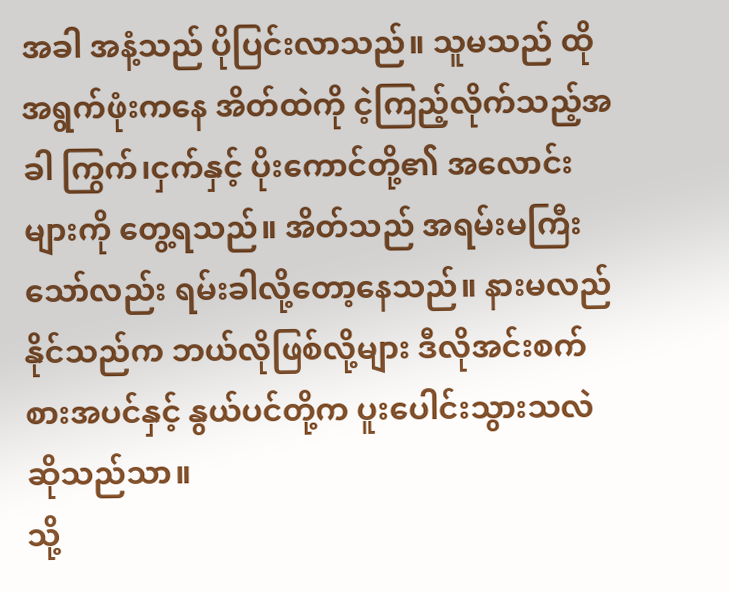အခါ အနံ့သည် ပိုပြင်းလာသည်။ သူမသည် ထိုအရွက်ဖုံးကနေ အိတ်ထဲကို ငဲ့ကြည့်လိုက်သည့်အခါ ကြွက်၊ငှက်နှင့် ပိုးကောင်တို့၏ အလောင်းများကို တွေ့ရသည်။ အိတ်သည် အရမ်းမကြီးသော်လည်း ရမ်းခါလို့တော့နေသည်။ နားမလည်နိုင်သည်က ဘယ်လိုဖြစ်လို့များ ဒီလိုအင်းစက်စားအပင်နှင့် နွယ်ပင်တို့က ပူးပေါင်းသွားသလဲ ဆိုသည်သာ။
သို့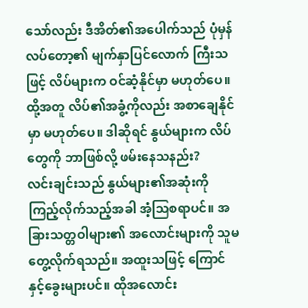သော်လည်း ဒီအိတ်၏အပေါက်သည် ပုံမှန်လပ်တော့၏ မျက်နှာပြင်လောက် ကြီးသဖြင့် လိပ်များက ဝင်ဆံ့နိုင်မှာ မဟုတ်ပေ။ ထို့အတူ လိပ်၏အခွံ့ကိုလည်း အစာချေနိုင်မှာ မဟုတ်ပေ။ ဒါဆိုရင် နွယ်များက လိပ်တွေကို ဘာဖြစ်လို့ ဖမ်းနေသနည်း?
လင်းချင်းသည် နွယ်များ၏အဆုံးကို ကြည့်လိုက်သည့်အခါ အံ့သြစရာပင်။ အခြားသတ္တဝါများ၏ အလောင်းများကို သူမတွေ့လိုက်ရသည်။ အထူးသဖြင့် ကြောင်နှင့်ခွေးများပင်။ ထိုအလောင်း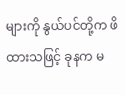များကို နွယ်ပင်တို့က ဖိထားသဖြင့် ခုနက မ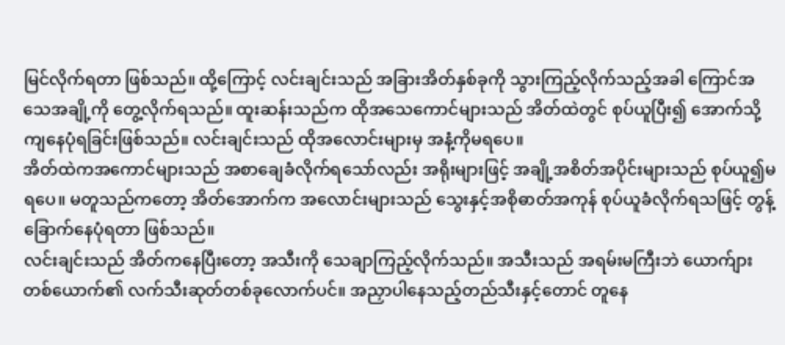မြင်လိုက်ရတာ ဖြစ်သည်။ ထို့ကြောင့် လင်းချင်းသည် အခြားအိတ်နှစ်ခုကို သွားကြည့်လိုက်သည့်အခါ ကြောင်အသေအချို့ကို တွေ့လိုက်ရသည်။ ထူးဆန်းသည်က ထိုအသေကောင်များသည် အိတ်ထဲတွင် စုပ်ယူပြီး၍ အောက်သို့ကျနေပုံရခြင်းဖြစ်သည်။ လင်းချင်းသည် ထိုအလောင်းများမှ အနံ့ကိုမရပေ။
အိတ်ထဲကအကောင်များသည် အစာချေခံလိုက်ရသော်လည်း အရိုးများဖြင့် အချို့အစိတ်အပိုင်းများသည် စုပ်ယူ၍မရပေ။ မတူသည်ကတော့ အိတ်အောက်က အလောင်းများသည် သွေးနှင့်အစိုဓာတ်အကုန် စုပ်ယူခံလိုက်ရသဖြင့် တွန့်ခြောက်နေပုံရတာ ဖြစ်သည်။
လင်းချင်းသည် အိတ်ကနေပြီးတော့ အသီးကို သေချာကြည့်လိုက်သည်။ အသီးသည် အရမ်းမကြီးဘဲ ယောက်ျားတစ်ယောက်၏ လက်သီးဆုတ်တစ်ခုလောက်ပင်။ အညှာပါနေသည့်တည်သီးနှင့်တောင် တူနေ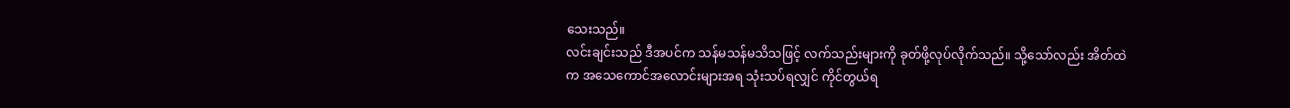သေးသည်။
လင်းချင်းသည် ဒီအပင်က သန်မသန်မသိသဖြင့် လက်သည်းများကို ခုတ်ဖို့လုပ်လိုက်သည်။ သို့သော်လည်း အိတ်ထဲက အသေကောင်အလောင်းများအရ သုံးသပ်ရလျှင် ကိုင်တွယ်ရ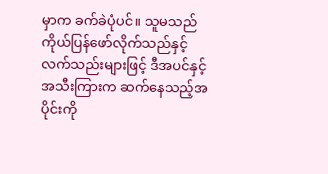မှာက ခက်ခဲပုံပင်။ သူမသည် ကိုယ်ပြန်ဖော်လိုက်သည်နှင့် လက်သည်းများဖြင့် ဒီအပင်နှင့် အသီးကြားက ဆက်နေသည့်အပိုင်းကို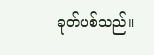ခုတ်ပစ်သည်။